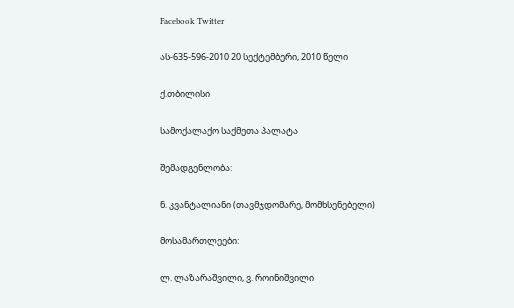Facebook Twitter

ას-635-596-2010 20 სექტემბერი, 2010 წელი

ქ.თბილისი

სამოქალაქო საქმეთა პალატა

შემადგენლობა:

ნ. კვანტალიანი (თავმჯდომარე, მომხსენებელი)

მოსამართლეები:

ლ. ლაზარაშვილი, ვ. როინიშვილი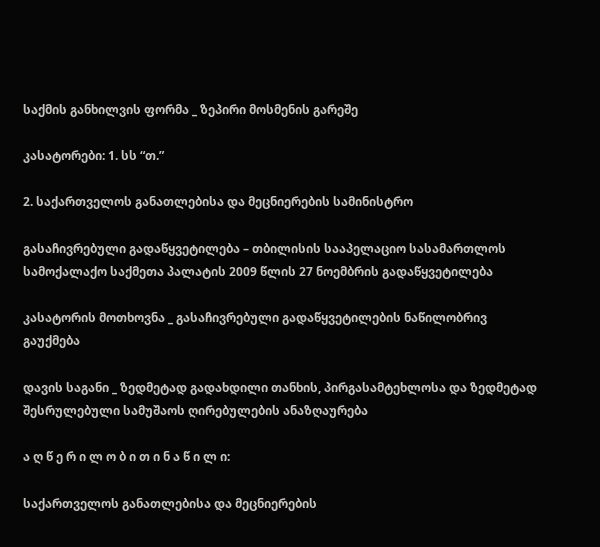საქმის განხილვის ფორმა _ ზეპირი მოსმენის გარეშე

კასატორები: 1. სს “თ.”

2. საქართველოს განათლებისა და მეცნიერების სამინისტრო

გასაჩივრებული გადაწყვეტილება – თბილისის სააპელაციო სასამართლოს სამოქალაქო საქმეთა პალატის 2009 წლის 27 ნოემბრის გადაწყვეტილება

კასატორის მოთხოვნა _ გასაჩივრებული გადაწყვეტილების ნაწილობრივ გაუქმება

დავის საგანი _ ზედმეტად გადახდილი თანხის, პირგასამტეხლოსა და ზედმეტად შესრულებული სამუშაოს ღირებულების ანაზღაურება

ა ღ წ ე რ ი ლ ო ბ ი თ ი ნ ა წ ი ლ ი:

საქართველოს განათლებისა და მეცნიერების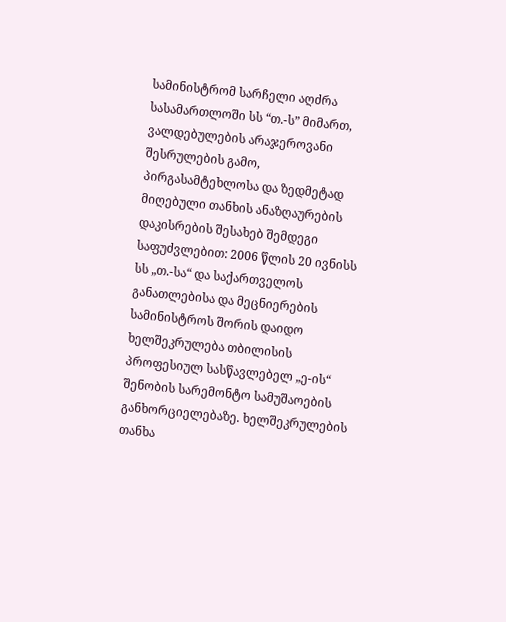სამინისტრომ სარჩელი აღძრა სასამართლოში სს “თ.-ს” მიმართ, ვალდებულების არაჯეროვანი შესრულების გამო, პირგასამტეხლოსა და ზედმეტად მიღებული თანხის ანაზღაურების დაკისრების შესახებ შემდეგი საფუძვლებით: 2006 წლის 20 ივნისს სს „თ.-სა“ და საქართველოს განათლებისა და მეცნიერების სამინისტროს შორის დაიდო ხელშეკრულება თბილისის პროფესიულ სასწავლებელ „ე-ის“ შენობის სარემონტო სამუშაოების განხორციელებაზე. ხელშეკრულების თანხა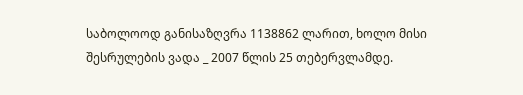საბოლოოდ განისაზღვრა 1138862 ლარით, ხოლო მისი შესრულების ვადა _ 2007 წლის 25 თებერვლამდე.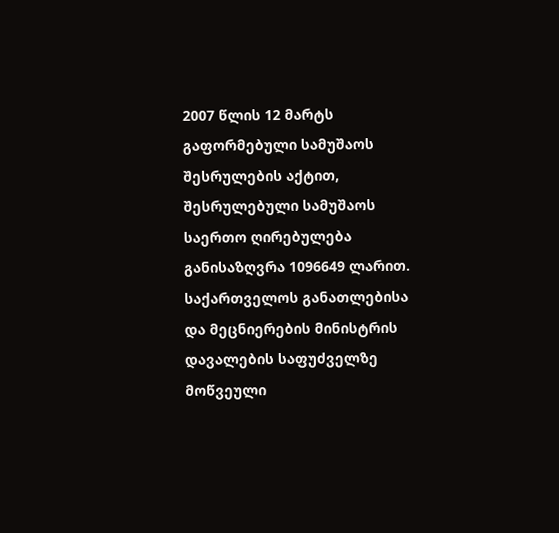2007 წლის 12 მარტს გაფორმებული სამუშაოს შესრულების აქტით, შესრულებული სამუშაოს საერთო ღირებულება განისაზღვრა 1096649 ლარით. საქართველოს განათლებისა და მეცნიერების მინისტრის დავალების საფუძველზე მოწვეული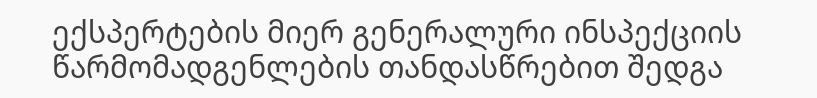ექსპერტების მიერ გენერალური ინსპექციის წარმომადგენლების თანდასწრებით შედგა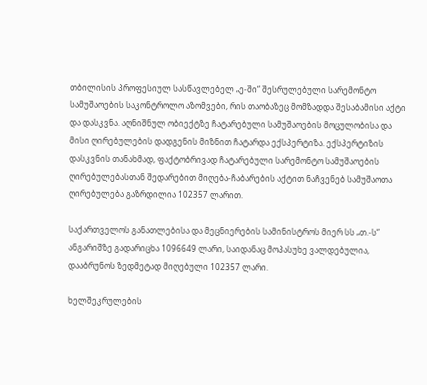თბილისის პროფესიულ სასწავლებელ „ე-ში“ შესრულებული სარემონტო სამუშაოების საკონტროლო აზომვები, რის თაობაზეც მომზადდა შესაბამისი აქტი და დასკვნა. აღნიშნულ ობიექტზე ჩატარებული სამუშაოების მოცულობისა და მისი ღირებულების დადგენის მიზნით ჩატარდა ექსპერტიზა. ექსპერტიზის დასკვნის თანახმად, ფაქტობრივად ჩატარებული სარემონტო სამუშაოების ღირებულებასთან შედარებით მიღება-ჩაბარების აქტით ნაჩვენებ სამუშაოთა ღირებულება გაზრდილია 102357 ლარით.

საქართველოს განათლებისა და მეცნიერების სამინისტროს მიერ სს „თ.-ს“ ანგარიშზე გადარიცხა 1096649 ლარი, საიდანაც მოპასუხე ვალდებულია, დააბრუნოს ზედმეტად მიღებული 102357 ლარი.

ხელშეკრულების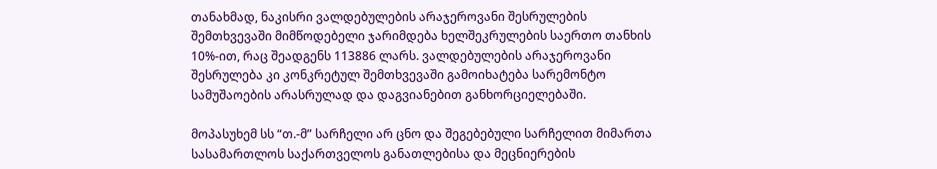თანახმად, ნაკისრი ვალდებულების არაჯეროვანი შესრულების შემთხვევაში მიმწოდებელი ჯარიმდება ხელშეკრულების საერთო თანხის 10%-ით, რაც შეადგენს 113886 ლარს. ვალდებულების არაჯეროვანი შესრულება კი კონკრეტულ შემთხვევაში გამოიხატება სარემონტო სამუშაოების არასრულად და დაგვიანებით განხორციელებაში.

მოპასუხემ სს “თ.-მ” სარჩელი არ ცნო და შეგებებული სარჩელით მიმართა სასამართლოს საქართველოს განათლებისა და მეცნიერების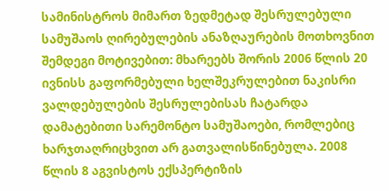სამინისტროს მიმართ ზედმეტად შესრულებული სამუშაოს ღირებულების ანაზღაურების მოთხოვნით შემდეგი მოტივებით: მხარეებს შორის 2006 წლის 20 ივნისს გაფორმებული ხელშეკრულებით ნაკისრი ვალდებულების შესრულებისას ჩატარდა დამატებითი სარემონტო სამუშაოები, რომლებიც ხარჯთაღრიცხვით არ გათვალისწინებულა. 2008 წლის 8 აგვისტოს ექსპერტიზის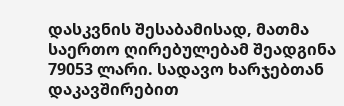დასკვნის შესაბამისად, მათმა საერთო ღირებულებამ შეადგინა 79053 ლარი. სადავო ხარჯებთან დაკავშირებით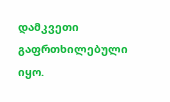დამკვეთი გაფრთხილებული იყო.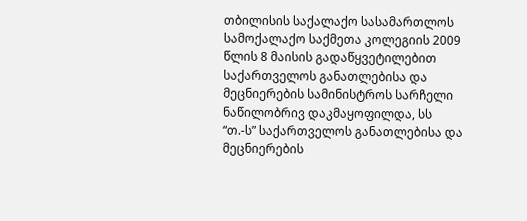თბილისის საქალაქო სასამართლოს სამოქალაქო საქმეთა კოლეგიის 2009 წლის 8 მაისის გადაწყვეტილებით საქართველოს განათლებისა და მეცნიერების სამინისტროს სარჩელი ნაწილობრივ დაკმაყოფილდა, სს “თ.-ს” საქართველოს განათლებისა და მეცნიერების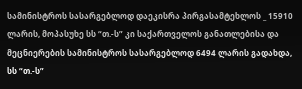სამინისტროს სასარგებლოდ დაეკისრა პირგასამტეხლოს _ 15910 ლარის, მოპასუხე სს “თ.-ს” კი საქართველოს განათლებისა და მეცნიერების სამინისტროს სასარგებლოდ 6494 ლარის გადახდა, სს “თ.-ს”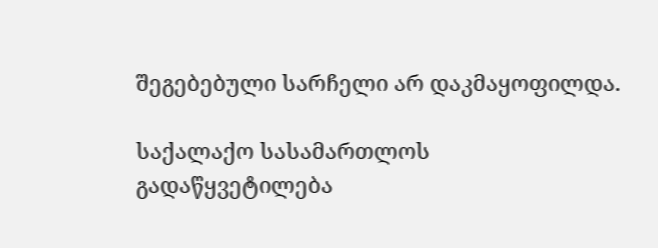შეგებებული სარჩელი არ დაკმაყოფილდა.

საქალაქო სასამართლოს გადაწყვეტილება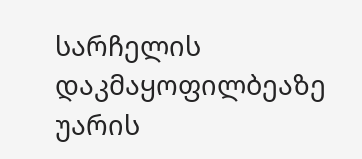სარჩელის დაკმაყოფილბეაზე უარის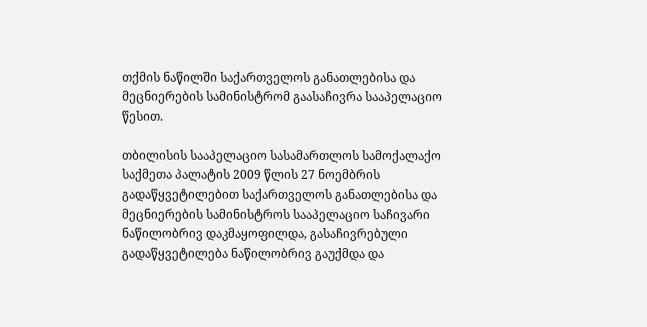თქმის ნაწილში საქართველოს განათლებისა და მეცნიერების სამინისტრომ გაასაჩივრა სააპელაციო წესით.

თბილისის სააპელაციო სასამართლოს სამოქალაქო საქმეთა პალატის 2009 წლის 27 ნოემბრის გადაწყვეტილებით საქართველოს განათლებისა და მეცნიერების სამინისტროს სააპელაციო საჩივარი ნაწილობრივ დაკმაყოფილდა, გასაჩივრებული გადაწყვეტილება ნაწილობრივ გაუქმდა და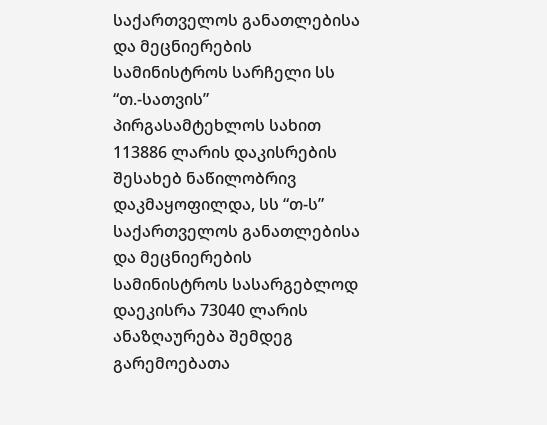საქართველოს განათლებისა და მეცნიერების სამინისტროს სარჩელი სს “თ.-სათვის” პირგასამტეხლოს სახით 113886 ლარის დაკისრების შესახებ ნაწილობრივ დაკმაყოფილდა, სს “თ-ს” საქართველოს განათლებისა და მეცნიერების სამინისტროს სასარგებლოდ დაეკისრა 73040 ლარის ანაზღაურება შემდეგ გარემოებათა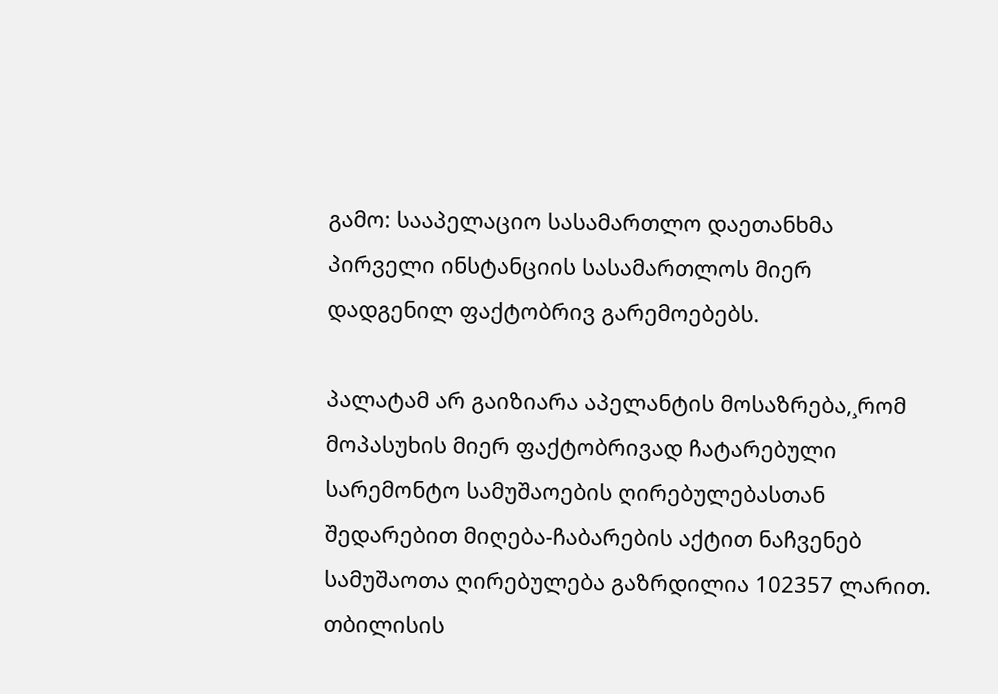გამო: სააპელაციო სასამართლო დაეთანხმა პირველი ინსტანციის სასამართლოს მიერ დადგენილ ფაქტობრივ გარემოებებს.

პალატამ არ გაიზიარა აპელანტის მოსაზრება,¸რომ მოპასუხის მიერ ფაქტობრივად ჩატარებული სარემონტო სამუშაოების ღირებულებასთან შედარებით მიღება-ჩაბარების აქტით ნაჩვენებ სამუშაოთა ღირებულება გაზრდილია 102357 ლარით. თბილისის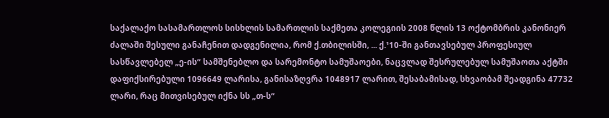საქალაქო სასამართლოს სისხლის სამართლის საქმეთა კოლეგიის 2008 წლის 13 ოქტომბრის კანონიერ ძალაში შესული განაჩენით დადგენილია, რომ ქ.თბილისში, ... ქ.¹10-ში განთავსებულ პროფესიულ სასწავლებელ „ე-ის“ სამშენებლო და სარემონტო სამუშაოები, ნაცვლად შესრულებულ სამუშაოთა აქტში დაფიქსირებული 1096649 ლარისა, განისაზღვრა 1048917 ლარით, შესაბამისად, სხვაობამ შეადგინა 47732 ლარი, რაც მითვისებულ იქნა სს „თ-ს“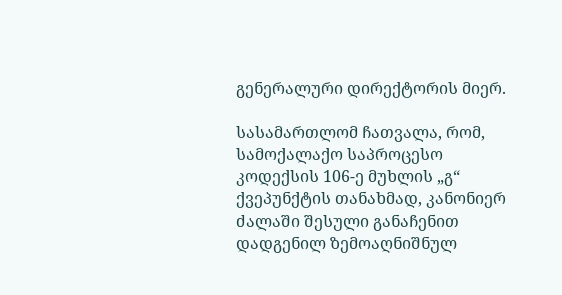გენერალური დირექტორის მიერ.

სასამართლომ ჩათვალა, რომ, სამოქალაქო საპროცესო კოდექსის 106-ე მუხლის „გ“ ქვეპუნქტის თანახმად, კანონიერ ძალაში შესული განაჩენით დადგენილ ზემოაღნიშნულ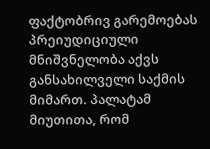ფაქტობრივ გარემოებას პრეიუდიციული მნიშვნელობა აქვს განსახილველი საქმის მიმართ. პალატამ მიუთითა, რომ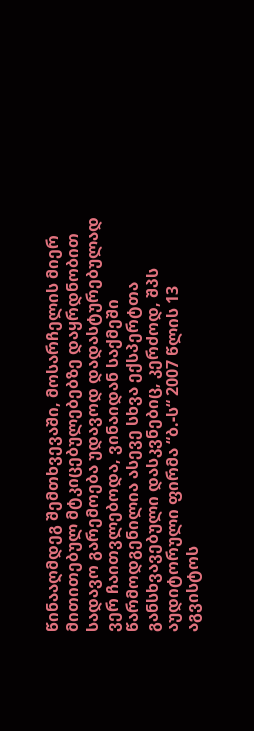წინააღმდეგ შემთხვევაში, მოსარჩელის მიერ მითითებულ მტკიცებულებებზე დაყრდნობით სადავო გარემოება უდავოდ დადასტურებულად ვერ ჩაითვლებოდა, ვინაიდან საქმეში წარმოდგენილია ასევე სხვა ექსპერტთა განსხვავებული დასკვნებიც, კერძოდ, შპს აუდიტორული ფირმა “ბ.-ს“ 2007 წლის 13 აგვისტოს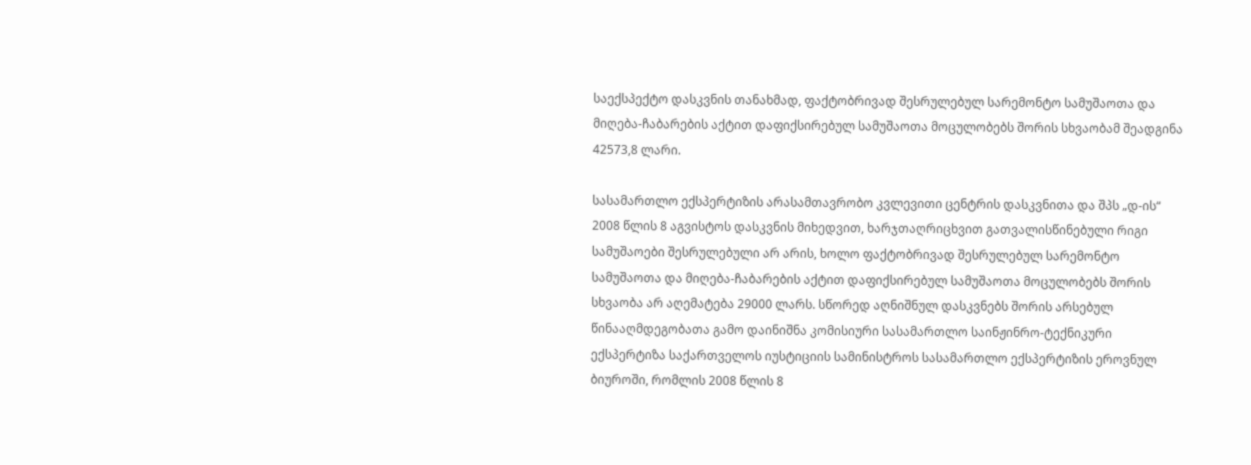საექსპექტო დასკვნის თანახმად, ფაქტობრივად შესრულებულ სარემონტო სამუშაოთა და მიღება-ჩაბარების აქტით დაფიქსირებულ სამუშაოთა მოცულობებს შორის სხვაობამ შეადგინა 42573,8 ლარი.

სასამართლო ექსპერტიზის არასამთავრობო კვლევითი ცენტრის დასკვნითა და შპს „დ-ის“ 2008 წლის 8 აგვისტოს დასკვნის მიხედვით, ხარჯთაღრიცხვით გათვალისწინებული რიგი სამუშაოები შესრულებული არ არის, ხოლო ფაქტობრივად შესრულებულ სარემონტო სამუშაოთა და მიღება-ჩაბარების აქტით დაფიქსირებულ სამუშაოთა მოცულობებს შორის სხვაობა არ აღემატება 29000 ლარს. სწორედ აღნიშნულ დასკვნებს შორის არსებულ წინააღმდეგობათა გამო დაინიშნა კომისიური სასამართლო საინჟინრო-ტექნიკური ექსპერტიზა საქართველოს იუსტიციის სამინისტროს სასამართლო ექსპერტიზის ეროვნულ ბიუროში, რომლის 2008 წლის 8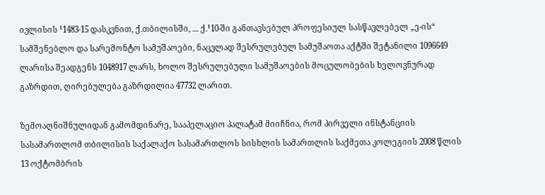ივლისის ¹1483-15 დასკვნით, ქ.თბილისში, ... ქ.¹10-ში განთავსებულ პროფესიულ სასწავლებელ „ე-ის“ სამშენებლო და სარემონტო სამუშაოები, ნაცვლად შესრულებულ სამუშაოთა აქტში შეტანილი 1096649 ლარისა შეადგენს 1048917 ლარს, ხოლო შესრულებული სამუშაოების მოცულობების ხელოვნურად გაზრდით, ღირებულება გაზრდილია 47732 ლარით.

ზემოაღნიშნულიდან გამომდინარე, სააპელაციო პალატამ მიიჩნია, რომ პირველი ინსტანციის სასამართლომ თბილისის საქალაქო სასამართლოს სისხლის სამართლის საქმეთა კოლეგიის 2008 წლის 13 ოქტომბრის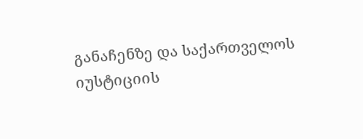განაჩენზე და საქართველოს იუსტიციის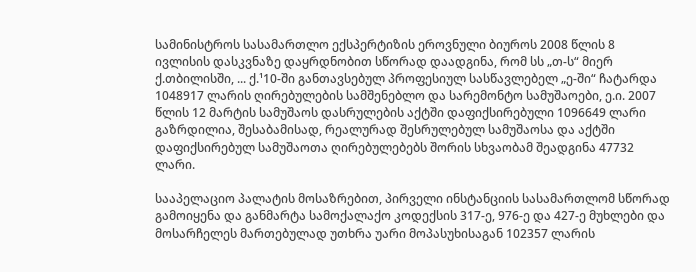სამინისტროს სასამართლო ექსპერტიზის ეროვნული ბიუროს 2008 წლის 8 ივლისის დასკვნაზე დაყრდნობით სწორად დაადგინა, რომ სს „თ-ს“ მიერ ქ.თბილისში, ... ქ.¹10-ში განთავსებულ პროფესიულ სასწავლებელ „ე-ში“ ჩატარდა 1048917 ლარის ღირებულების სამშენებლო და სარემონტო სამუშაოები, ე.ი. 2007 წლის 12 მარტის სამუშაოს დასრულების აქტში დაფიქსირებული 1096649 ლარი გაზრდილია, შესაბამისად, რეალურად შესრულებულ სამუშაოსა და აქტში დაფიქსირებულ სამუშაოთა ღირებულებებს შორის სხვაობამ შეადგინა 47732 ლარი.

სააპელაციო პალატის მოსაზრებით, პირველი ინსტანციის სასამართლომ სწორად გამოიყენა და განმარტა სამოქალაქო კოდექსის 317-ე, 976-ე და 427-ე მუხლები და მოსარჩელეს მართებულად უთხრა უარი მოპასუხისაგან 102357 ლარის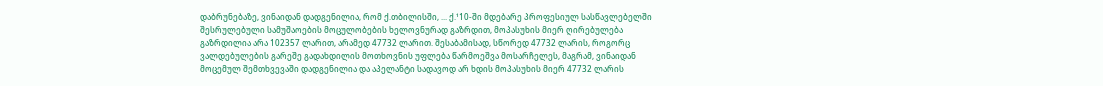დაბრუნებაზე, ვინაიდან დადგენილია, რომ ქ.თბილისში, ... ქ.¹10-ში მდებარე პროფესიულ სასწავლებელში შესრულებული სამუშაოების მოცულობების ხელოვნურად გაზრდით, მოპასუხის მიერ ღირებულება გაზრდილია არა 102357 ლარით, არამედ 47732 ლარით. შესაბამისად, სწორედ 47732 ლარის, როგორც ვალდებულების გარეშე გადახდილის მოთხოვნის უფლება წარმოეშვა მოსარჩელეს, მაგრამ, ვინაიდან მოცემულ შემთხვევაში დადგენილია და აპელანტი სადავოდ არ ხდის მოპასუხის მიერ 47732 ლარის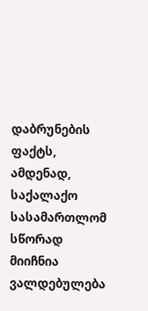დაბრუნების ფაქტს, ამდენად, საქალაქო სასამართლომ სწორად მიიჩნია ვალდებულება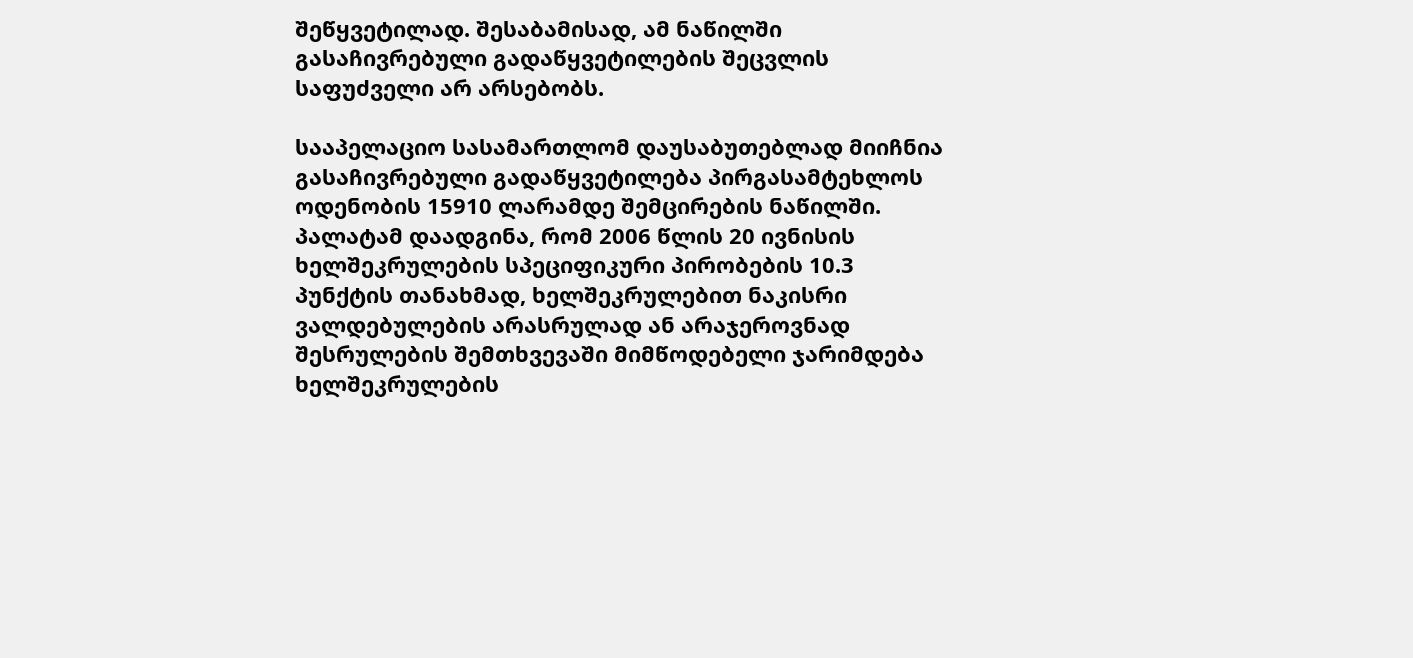შეწყვეტილად. შესაბამისად, ამ ნაწილში გასაჩივრებული გადაწყვეტილების შეცვლის საფუძველი არ არსებობს.

სააპელაციო სასამართლომ დაუსაბუთებლად მიიჩნია გასაჩივრებული გადაწყვეტილება პირგასამტეხლოს ოდენობის 15910 ლარამდე შემცირების ნაწილში. პალატამ დაადგინა, რომ 2006 წლის 20 ივნისის ხელშეკრულების სპეციფიკური პირობების 10.3 პუნქტის თანახმად, ხელშეკრულებით ნაკისრი ვალდებულების არასრულად ან არაჯეროვნად შესრულების შემთხვევაში მიმწოდებელი ჯარიმდება ხელშეკრულების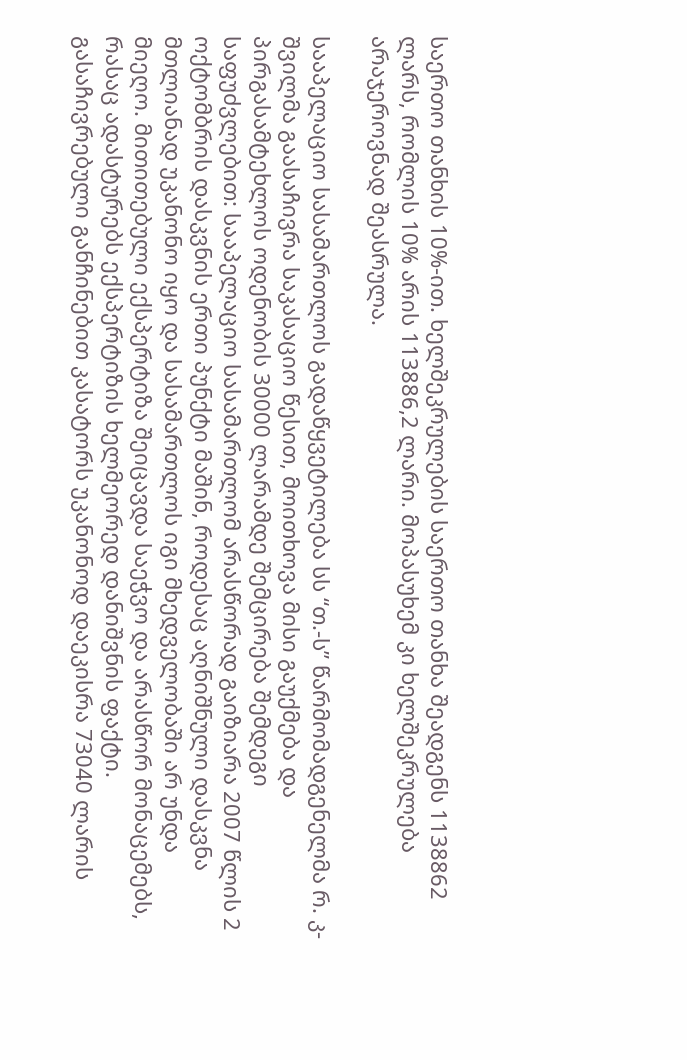საერთო თანხის 10%-ით. ხელშეკრულების საერთო თანხა შეადგენს 1138862 ლარს, რომლის 10% არის 113886,2 ლარი. მოპასუხემ კი ხელშეკრულება არაჯეროვნად შეასრულა.

სააპელაციო სასამართლოს გადაწყვეტილება სს “თ.-ს” წარმომადგენელმა რ. კ-შვილმა გაასაჩივრა საკასაციო წესით, მოითხოვა მისი გაუქმება და პირგასამტეხლოს ოდენობის 30000 ლარამდე შემცირება შემდეგი საფუძვლებით: სააპელაციო სასამართლომ არასწორად გაიზიარა 2007 წლის 2 ოქტომბრის დასკვნის ერთი პუნქტი მაშინ, როდესაც აღნიშნული დასკვნა მთლიანად უკანონო იყო და სასამართლოს იგი მხედველობაში არ უნდა მიეღო. მითითებული ექსპერტიზა შეიცავდა საეჭვო და არასწორ მონაცემებს, რასაც ადასტურებს ექსპერტიზის ხელმეორედ დანიშვნის ფაქტი. გასაჩივრებული განჩინებით კასატორს უკანონოდ დაეკისრა 73040 ლარის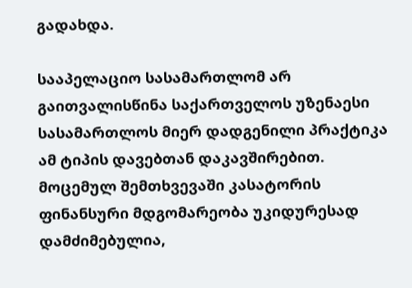გადახდა.

სააპელაციო სასამართლომ არ გაითვალისწინა საქართველოს უზენაესი სასამართლოს მიერ დადგენილი პრაქტიკა ამ ტიპის დავებთან დაკავშირებით. მოცემულ შემთხვევაში კასატორის ფინანსური მდგომარეობა უკიდურესად დამძიმებულია,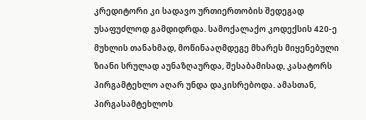კრედიტორი კი სადავო ურთიერთობის შედეგად უსაფუძლოდ გამდიდრდა. სამოქალაქო კოდექსის 420-ე მუხლის თანახმად, მოწინააღმდეგე მხარეს მიყენებული ზიანი სრულად აუნაზღაურდა, შესაბამისად, კასატორს პირგამტეხლო აღარ უნდა დაკისრებოდა. ამასთან, პირგასამტეხლოს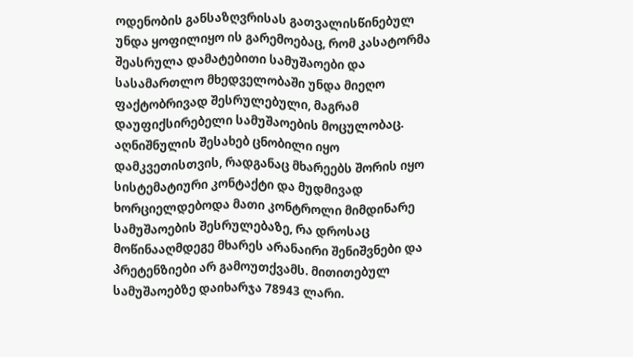ოდენობის განსაზღვრისას გათვალისწინებულ უნდა ყოფილიყო ის გარემოებაც, რომ კასატორმა შეასრულა დამატებითი სამუშაოები და სასამართლო მხედველობაში უნდა მიეღო ფაქტობრივად შესრულებული, მაგრამ დაუფიქსირებელი სამუშაოების მოცულობაც. აღნიშნულის შესახებ ცნობილი იყო დამკვეთისთვის, რადგანაც მხარეებს შორის იყო სისტემატიური კონტაქტი და მუდმივად ხორციელდებოდა მათი კონტროლი მიმდინარე სამუშაოების შესრულებაზე, რა დროსაც მოწინააღმდეგე მხარეს არანაირი შენიშვნები და პრეტენზიები არ გამოუთქვამს. მითითებულ სამუშაოებზე დაიხარჯა 78943 ლარი.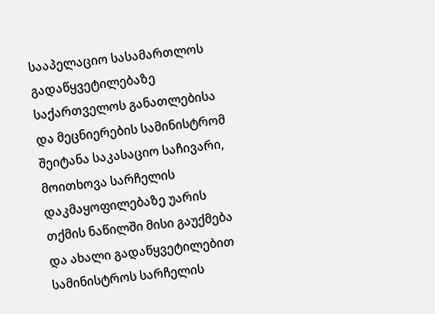სააპელაციო სასამართლოს გადაწყვეტილებაზე საქართველოს განათლებისა და მეცნიერების სამინისტრომ შეიტანა საკასაციო საჩივარი, მოითხოვა სარჩელის დაკმაყოფილებაზე უარის თქმის ნაწილში მისი გაუქმება და ახალი გადაწყვეტილებით სამინისტროს სარჩელის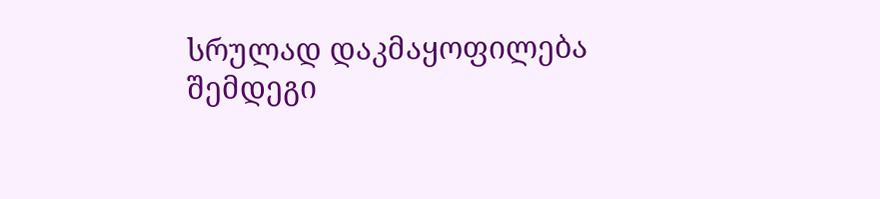სრულად დაკმაყოფილება შემდეგი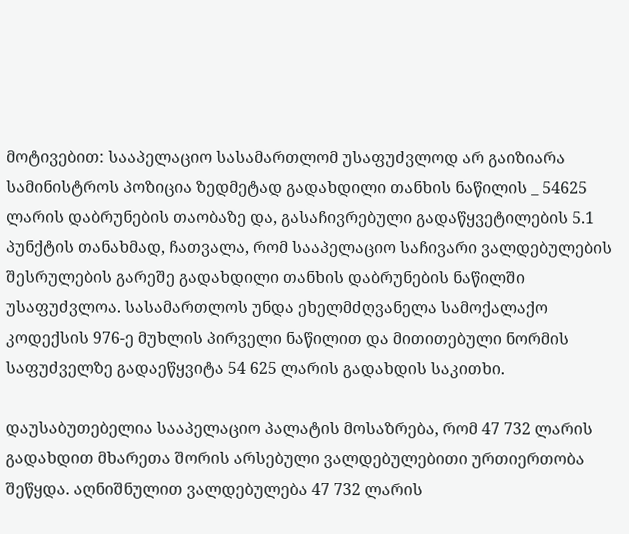მოტივებით: სააპელაციო სასამართლომ უსაფუძვლოდ არ გაიზიარა სამინისტროს პოზიცია ზედმეტად გადახდილი თანხის ნაწილის _ 54625 ლარის დაბრუნების თაობაზე და, გასაჩივრებული გადაწყვეტილების 5.1 პუნქტის თანახმად, ჩათვალა, რომ სააპელაციო საჩივარი ვალდებულების შესრულების გარეშე გადახდილი თანხის დაბრუნების ნაწილში უსაფუძვლოა. სასამართლოს უნდა ეხელმძღვანელა სამოქალაქო კოდექსის 976-ე მუხლის პირველი ნაწილით და მითითებული ნორმის საფუძველზე გადაეწყვიტა 54 625 ლარის გადახდის საკითხი.

დაუსაბუთებელია სააპელაციო პალატის მოსაზრება, რომ 47 732 ლარის გადახდით მხარეთა შორის არსებული ვალდებულებითი ურთიერთობა შეწყდა. აღნიშნულით ვალდებულება 47 732 ლარის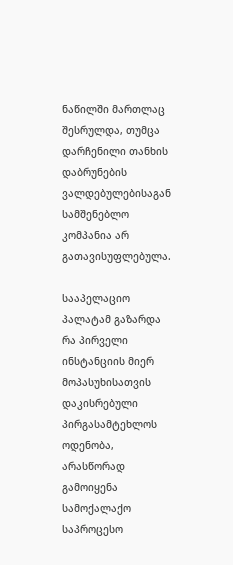ნაწილში მართლაც შესრულდა, თუმცა დარჩენილი თანხის დაბრუნების ვალდებულებისაგან სამშენებლო კომპანია არ გათავისუფლებულა.

სააპელაციო პალატამ გაზარდა რა პირველი ინსტანციის მიერ მოპასუხისათვის დაკისრებული პირგასამტეხლოს ოდენობა, არასწორად გამოიყენა სამოქალაქო საპროცესო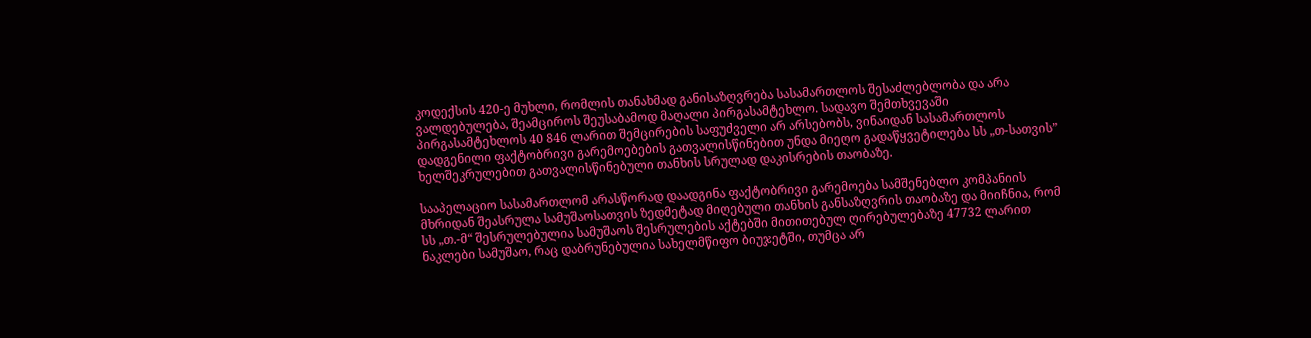კოდექსის 420-ე მუხლი, რომლის თანახმად განისაზღვრება სასამართლოს შესაძლებლობა და არა ვალდებულება, შეამციროს შეუსაბამოდ მაღალი პირგასამტეხლო. სადავო შემთხვევაში პირგასამტეხლოს 40 846 ლარით შემცირების საფუძველი არ არსებობს, ვინაიდან სასამართლოს დადგენილი ფაქტობრივი გარემოებების გათვალისწინებით უნდა მიეღო გადაწყვეტილება სს „თ-სათვის” ხელშეკრულებით გათვალისწინებული თანხის სრულად დაკისრების თაობაზე.

სააპელაციო სასამართლომ არასწორად დაადგინა ფაქტობრივი გარემოება სამშენებლო კომპანიის მხრიდან შეასრულა სამუშაოსათვის ზედმეტად მიღებული თანხის განსაზღვრის თაობაზე და მიიჩნია, რომ სს „თ.-მ“ შესრულებულია სამუშაოს შესრულების აქტებში მითითებულ ღირებულებაზე 47732 ლარით ნაკლები სამუშაო, რაც დაბრუნებულია სახელმწიფო ბიუჯეტში, თუმცა არ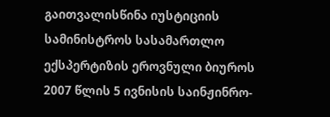გაითვალისწინა იუსტიციის სამინისტროს სასამართლო ექსპერტიზის ეროვნული ბიუროს 2007 წლის 5 ივნისის საინჟინრო-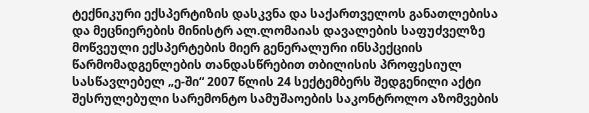ტექნიკური ექსპერტიზის დასკვნა და საქართველოს განათლებისა და მეცნიერების მინისტრ ალ.ლომაიას დავალების საფუძველზე მოწვეული ექსპერტების მიერ გენერალური ინსპექციის წარმომადგენლების თანდასწრებით თბილისის პროფესიულ სასწავლებელ „ე-ში“ 2007 წლის 24 სექტემბერს შედგენილი აქტი შესრულებული სარემონტო სამუშაოების საკონტროლო აზომვების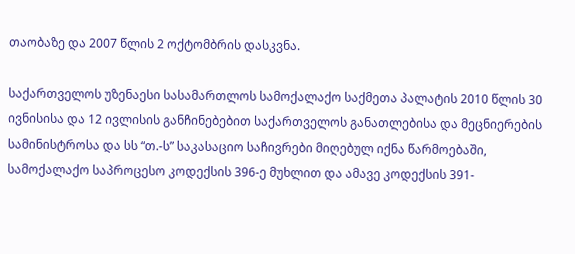თაობაზე და 2007 წლის 2 ოქტომბრის დასკვნა.

საქართველოს უზენაესი სასამართლოს სამოქალაქო საქმეთა პალატის 2010 წლის 30 ივნისისა და 12 ივლისის განჩინებებით საქართველოს განათლებისა და მეცნიერების სამინისტროსა და სს “თ.-ს” საკასაციო საჩივრები მიღებულ იქნა წარმოებაში, სამოქალაქო საპროცესო კოდექსის 396-ე მუხლით და ამავე კოდექსის 391-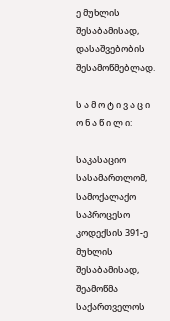ე მუხლის შესაბამისად, დასაშვებობის შესამოწმებლად.

ს ა მ ო ტ ი ვ ა ც ი ო ნ ა წ ი ლ ი:

საკასაციო სასამართლომ, სამოქალაქო საპროცესო კოდექსის 391-ე მუხლის შესაბამისად, შეამოწმა საქართველოს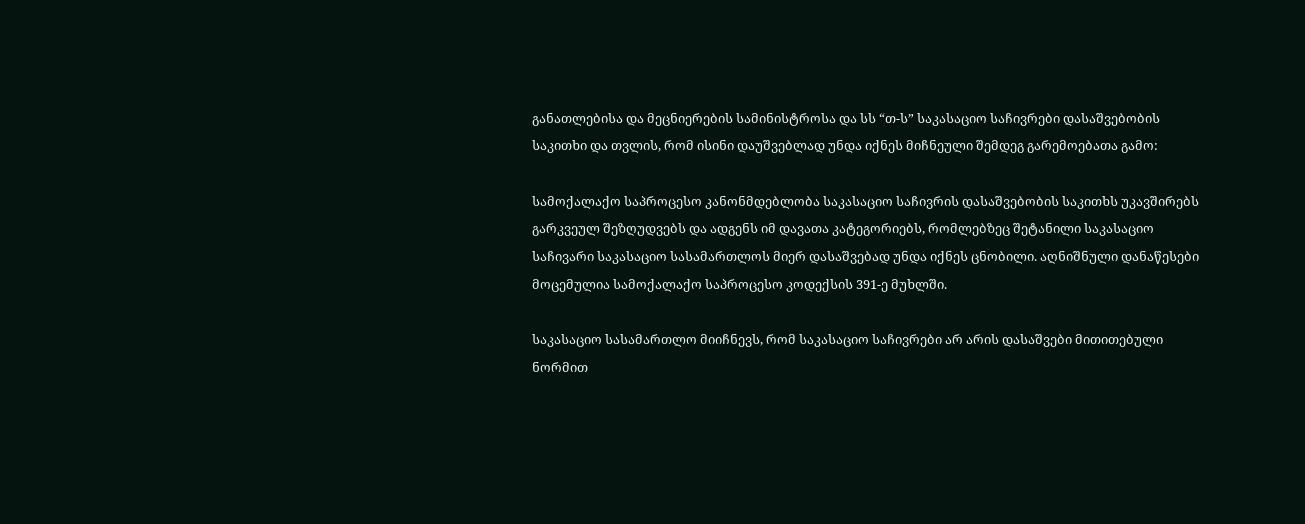განათლებისა და მეცნიერების სამინისტროსა და სს “თ-ს” საკასაციო საჩივრები დასაშვებობის საკითხი და თვლის, რომ ისინი დაუშვებლად უნდა იქნეს მიჩნეული შემდეგ გარემოებათა გამო:

სამოქალაქო საპროცესო კანონმდებლობა საკასაციო საჩივრის დასაშვებობის საკითხს უკავშირებს გარკვეულ შეზღუდვებს და ადგენს იმ დავათა კატეგორიებს, რომლებზეც შეტანილი საკასაციო საჩივარი საკასაციო სასამართლოს მიერ დასაშვებად უნდა იქნეს ცნობილი. აღნიშნული დანაწესები მოცემულია სამოქალაქო საპროცესო კოდექსის 391-ე მუხლში.

საკასაციო სასამართლო მიიჩნევს, რომ საკასაციო საჩივრები არ არის დასაშვები მითითებული ნორმით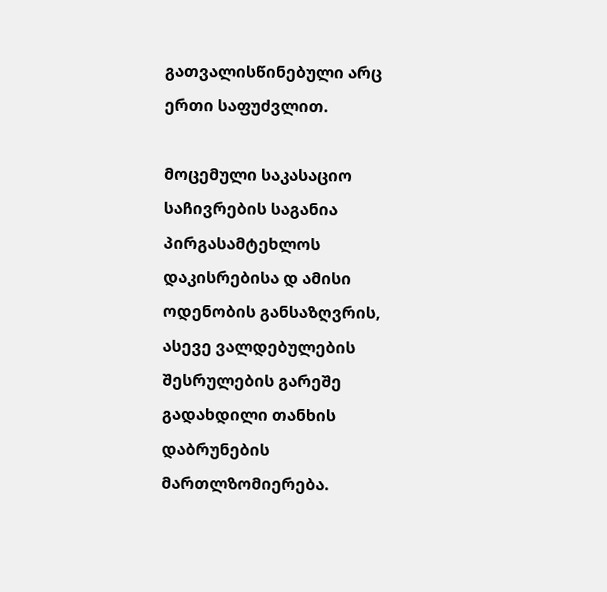გათვალისწინებული არც ერთი საფუძვლით.

მოცემული საკასაციო საჩივრების საგანია პირგასამტეხლოს დაკისრებისა დ ამისი ოდენობის განსაზღვრის, ასევე ვალდებულების შესრულების გარეშე გადახდილი თანხის დაბრუნების მართლზომიერება.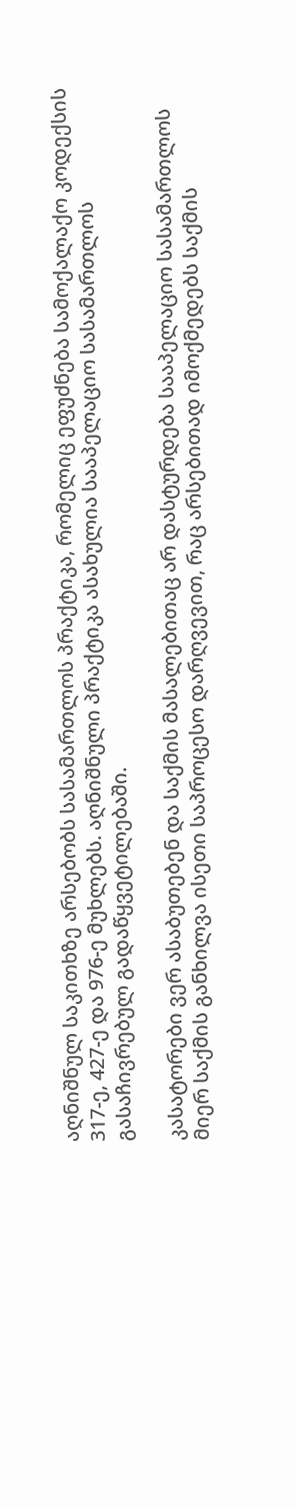აღნიშნულ საკითხზე არსებობს სასამართლოს პრაქტიკა, რომელიც ეფუძნება სამოქალაქო კოდექსის 317-ე, 427-ე და 976-ე მუხლებს. აღნიშნული პრაქტიკა ასახულია სააპელაციო სასამართლოს გასაჩივრებულ გადაწყვეტილებაში.

კასატორები ვერ ასაბუთებენ და საქმის მასალებითაც არ დასტურდება სააპელაციო სასამართლოს მიერ საქმის განხილვა ისეთი საპროცესო დარღვევით, რაც არსებითად იმოქმედებს საქმის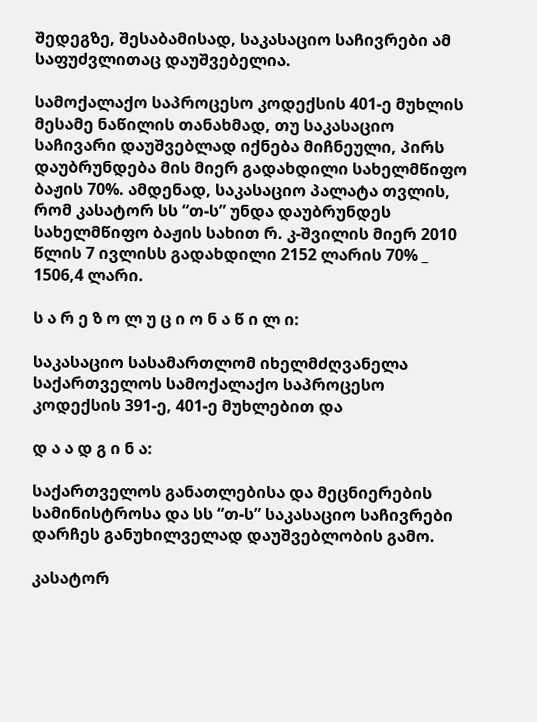შედეგზე, შესაბამისად, საკასაციო საჩივრები ამ საფუძვლითაც დაუშვებელია.

სამოქალაქო საპროცესო კოდექსის 401-ე მუხლის მესამე ნაწილის თანახმად, თუ საკასაციო საჩივარი დაუშვებლად იქნება მიჩნეული, პირს დაუბრუნდება მის მიერ გადახდილი სახელმწიფო ბაჟის 70%. ამდენად, საკასაციო პალატა თვლის, რომ კასატორ სს “თ-ს” უნდა დაუბრუნდეს სახელმწიფო ბაჟის სახით რ. კ-შვილის მიერ 2010 წლის 7 ივლისს გადახდილი 2152 ლარის 70% _ 1506,4 ლარი.

ს ა რ ე ზ ო ლ უ ც ი ო ნ ა წ ი ლ ი:

საკასაციო სასამართლომ იხელმძღვანელა საქართველოს სამოქალაქო საპროცესო კოდექსის 391-ე, 401-ე მუხლებით და

დ ა ა დ გ ი ნ ა:

საქართველოს განათლებისა და მეცნიერების სამინისტროსა და სს “თ-ს” საკასაციო საჩივრები დარჩეს განუხილველად დაუშვებლობის გამო.

კასატორ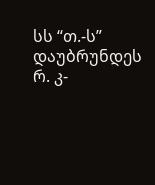სს “თ.-ს” დაუბრუნდეს რ. კ-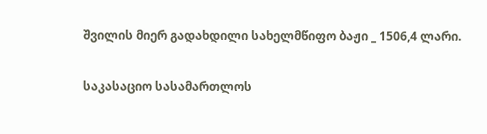შვილის მიერ გადახდილი სახელმწიფო ბაჟი _ 1506,4 ლარი.

საკასაციო სასამართლოს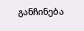განჩინება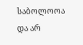საბოლოოა და არ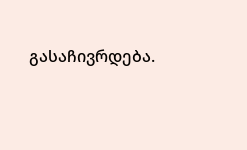გასაჩივრდება.